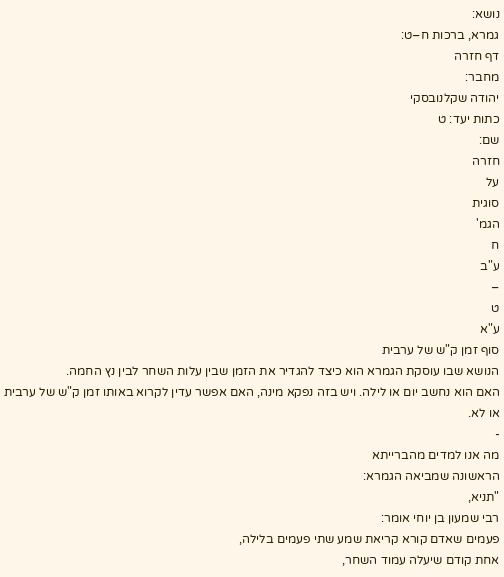נושא:
גמרא, ברכות ח–ט:
דף חזרה
מחבר:
יהודה שקלנובסקי
כתות יעד: ט
שם:
חזרה
על
סוגית
הגמ'
ח
ע"ב
–
ט
ע"א
סוף זמן ק"ש של ערבית
הנושא שבו עוסקת הגמרא הוא כיצד להגדיר את הזמן שבין עלות השחר לבין נץ החמה.
האם הוא נחשב יום או לילה. ויש בזה נפקא מינה, האם אפשר עדין לקרוא באותו זמן ק"ש של ערבית או לא.
-
מה אנו למדים מהברייתא
הראשונה שמביאה הגמרא:
"תניא,
רבי שמעון בן יוחי אומר:
פעמים שאדם קורא קריאת שמע שתי פעמים בלילה,
אחת קודם שיעלה עמוד השחר,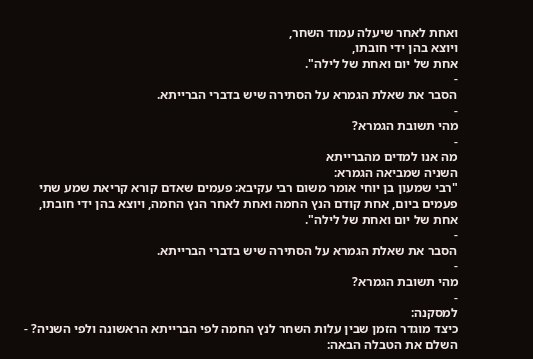ואחת לאחר שיעלה עמוד השחר,
ויוצא בהן ידי חובתו,
אחת של יום ואחת של לילה".
-
הסבר את שאלת הגמרא על הסתירה שיש בדברי הברייתא.
-
מהי תשובת הגמרא?
-
מה אנו למדים מהברייתא
השניה שמביאה הגמרא:
"רבי שמעון בן יוחי אומר משום רבי עקיבא: פעמים שאדם קורא קריאת שמע שתי פעמים ביום, אחת קודם הנץ החמה ואחת לאחר הנץ החמה, ויוצא בהן ידי חובתו, אחת של יום ואחת של לילה".
-
הסבר את שאלת הגמרא על הסתירה שיש בדברי הברייתא.
-
מהי תשובת הגמרא?
-
למסקנה:
כיצד מוגדר הזמן שבין עלות השחר לנץ החמה לפי הברייתא הראשונה ולפי השניה? -
השלם את הטבלה הבאה: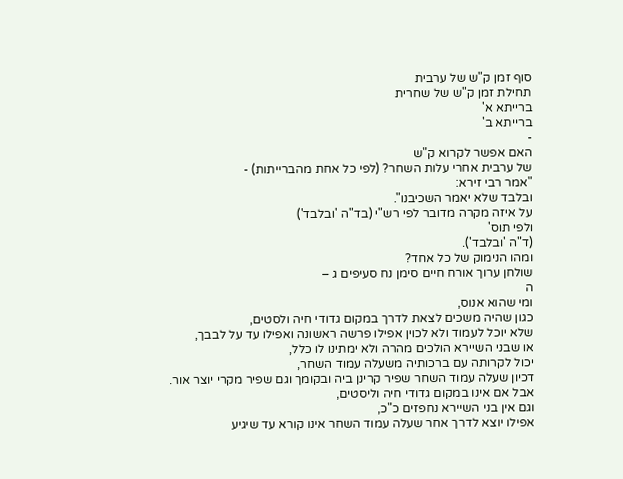סוף זמן ק"ש של ערבית
תחילת זמן ק"ש של שחרית
ברייתא א'
ברייתא ב'
-
האם אפשר לקרוא ק"ש
של ערבית אחרי עלות השחר? (לפי כל אחת מהברייתות) -
"אמר רבי זירא:
ובלבד שלא יאמר השכיבנו".
על איזה מקרה מדובר לפי רש"י (בד"ה 'ובלבד')
ולפי תוס'
(ד"ה 'ובלבד').
ומהו הנימוק של כל אחד?
שולחן ערוך אורח חיים סימן נח סעיפים ג –
ה
ומי שהוא אנוס,
כגון שהיה משכים לצאת לדרך במקום גדודי חיה ולסטים,
שלא יוכל לעמוד ולא לכוין אפילו פרשה ראשונה ואפילו עד על לבבך,
או שבני השיירא הולכים מהרה ולא ימתינו לו כלל,
יכול לקרותה עם ברכותיה משעלה עמוד השחר,
דכיון שעלה עמוד השחר שפיר קרינן ביה ובקומך וגם שפיר מקרי יוצר אור.
אבל אם אינו במקום גדודי חיה וליסטים,
וגם אין בני השיירא נחפזים כ"כ,
אפילו יוצא לדרך אחר שעלה עמוד השחר אינו קורא עד שיגיע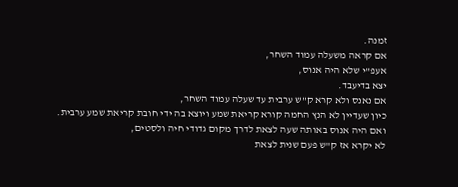זמנה.
אם קראה משעלה עמוד השחר,
אעפ"י שלא היה אנוס,
יצא בדיעבד.
אם נאנס ולא קרא ק"ש ערבית עד שעלה עמוד השחר,
כיון שעדיין לא הנץ החמה קורא קריאת שמע ויוצא בה ידי חובת קריאת שמע ערבית.
ואם היה אנוס באותה שעה לצאת לדרך מקום גדודי חיה ולסטים,
לא יקרא אז ק"ש פעם שנית לצאת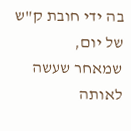בה ידי חובת ק"ש של יום,
שמאחר שעשה לאותה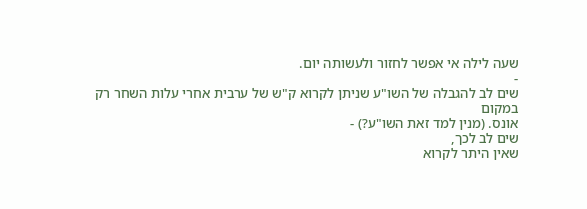שעה לילה אי אפשר לחזור ולעשותה יום.
-
שים לב להגבלה של השו"ע שניתן לקרוא ק"ש של ערבית אחרי עלות השחר רק
במקום
אונס. (מנין למד זאת השו"ע?) -
שים לב לכך,
שאין היתר לקרוא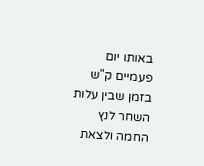באותו יום פעמיים ק"ש בזמן שבין עלות השחר לנץ החמה ולצאת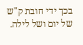בכך ידי חובת ק"ש של יום ושל לילה.